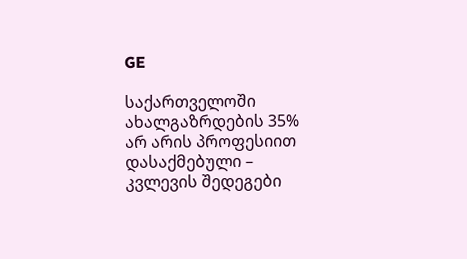GE

საქართველოში ახალგაზრდების 35% არ არის პროფესიით დასაქმებული – კვლევის შედეგები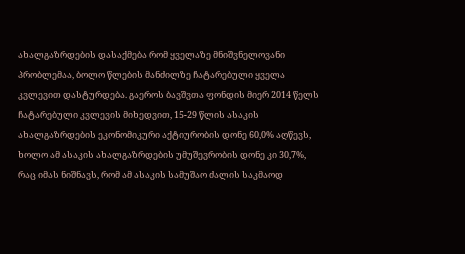ახალგაზრდების დასაქმება რომ ყველაზე მნიშვნელოვანი პრობლემაა, ბოლო წლების მანძილზე ჩატარებული ყველა კვლევით დასტურდება. გაეროს ბავშვთა ფონდის მიერ 2014 წელს ჩატარებული კვლევის მიხედვით, 15-29 წლის ასაკის ახალგაზრდების ეკონომიკური აქტიურობის დონე 60,0% აღწევს, ხოლო ამ ასაკის ახალგაზრდების უმუშევრობის დონე კი 30,7%, რაც იმას ნიშნავს, რომ ამ ასაკის სამუშაო ძალის საკმაოდ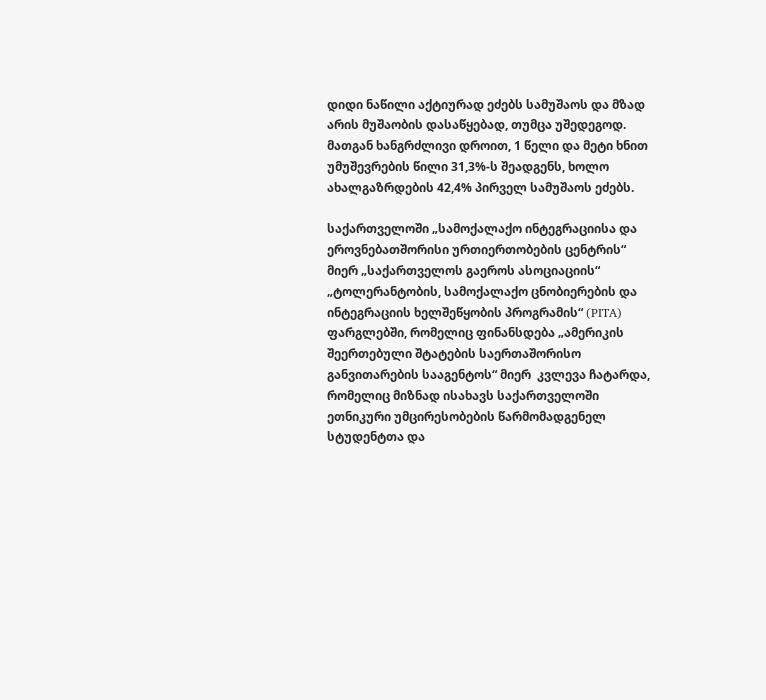დიდი ნაწილი აქტიურად ეძებს სამუშაოს და მზად არის მუშაობის დასაწყებად, თუმცა უშედეგოდ. მათგან ხანგრძლივი დროით, 1 წელი და მეტი ხნით უმუშევრების წილი 31,3%-ს შეადგენს, ხოლო ახალგაზრდების 42,4% პირველ სამუშაოს ეძებს.

საქართველოში „სამოქალაქო ინტეგრაციისა და ეროვნებათშორისი ურთიერთობების ცენტრის“ მიერ „საქართველოს გაეროს ასოციაციის“ „ტოლერანტობის, სამოქალაქო ცნობიერების და ინტეგრაციის ხელშეწყობის პროგრამის“ (PITA) ფარგლებში, რომელიც ფინანსდება „ამერიკის შეერთებული შტატების საერთაშორისო განვითარების სააგენტოს“ მიერ  კვლევა ჩატარდა, რომელიც მიზნად ისახავს საქართველოში ეთნიკური უმცირესობების წარმომადგენელ სტუდენტთა და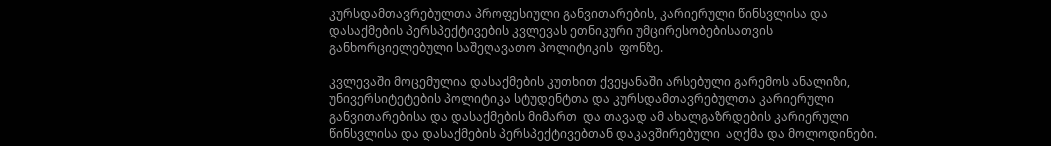კურსდამთავრებულთა პროფესიული განვითარების, კარიერული წინსვლისა და დასაქმების პერსპექტივების კვლევას ეთნიკური უმცირესობებისათვის განხორციელებული საშეღავათო პოლიტიკის  ფონზე.

კვლევაში მოცემულია დასაქმების კუთხით ქვეყანაში არსებული გარემოს ანალიზი, უნივერსიტეტების პოლიტიკა სტუდენტთა და კურსდამთავრებულთა კარიერული განვითარებისა და დასაქმების მიმართ  და თავად ამ ახალგაზრდების კარიერული წინსვლისა და დასაქმების პერსპექტივებთან დაკავშირებული  აღქმა და მოლოდინები.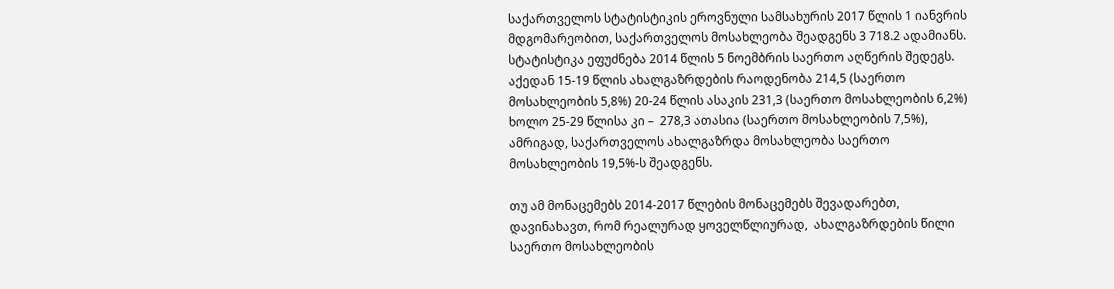საქართველოს სტატისტიკის ეროვნული სამსახურის 2017 წლის 1 იანვრის მდგომარეობით, საქართველოს მოსახლეობა შეადგენს 3 718.2 ადამიანს. სტატისტიკა ეფუძნება 2014 წლის 5 ნოემბრის საერთო აღწერის შედეგს. აქედან 15-19 წლის ახალგაზრდების რაოდენობა 214,5 (საერთო მოსახლეობის 5,8%) 20-24 წლის ასაკის 231,3 (საერთო მოსახლეობის 6,2%) ხოლო 25-29 წლისა კი –  278,3 ათასია (საერთო მოსახლეობის 7,5%), ამრიგად, საქართველოს ახალგაზრდა მოსახლეობა საერთო მოსახლეობის 19,5%-ს შეადგენს.

თუ ამ მონაცემებს 2014-2017 წლების მონაცემებს შევადარებთ, დავინახავთ, რომ რეალურად ყოველწლიურად,  ახალგაზრდების წილი საერთო მოსახლეობის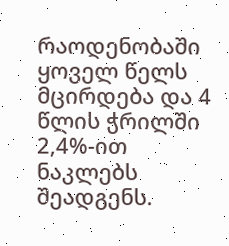რაოდენობაში ყოველ წელს მცირდება და 4 წლის ჭრილში 2,4%-ით ნაკლებს შეადგენს.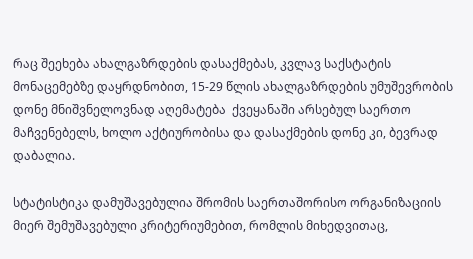რაც შეეხება ახალგაზრდების დასაქმებას, კვლავ საქსტატის მონაცემებზე დაყრდნობით, 15-29 წლის ახალგაზრდების უმუშევრობის დონე მნიშვნელოვნად აღემატება  ქვეყანაში არსებულ საერთო მაჩვენებელს, ხოლო აქტიურობისა და დასაქმების დონე კი, ბევრად დაბალია.

სტატისტიკა დამუშავებულია შრომის საერთაშორისო ორგანიზაციის მიერ შემუშავებული კრიტერიუმებით, რომლის მიხედვითაც,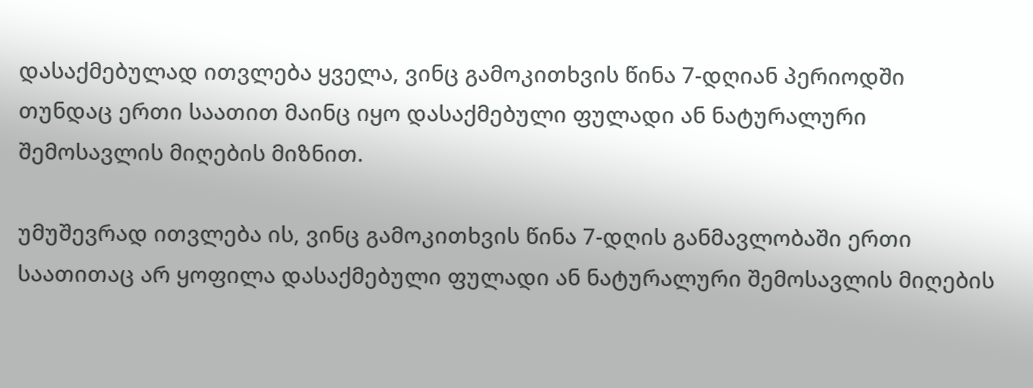დასაქმებულად ითვლება ყველა, ვინც გამოკითხვის წინა 7-დღიან პერიოდში თუნდაც ერთი საათით მაინც იყო დასაქმებული ფულადი ან ნატურალური შემოსავლის მიღების მიზნით.

უმუშევრად ითვლება ის, ვინც გამოკითხვის წინა 7-დღის განმავლობაში ერთი საათითაც არ ყოფილა დასაქმებული ფულადი ან ნატურალური შემოსავლის მიღების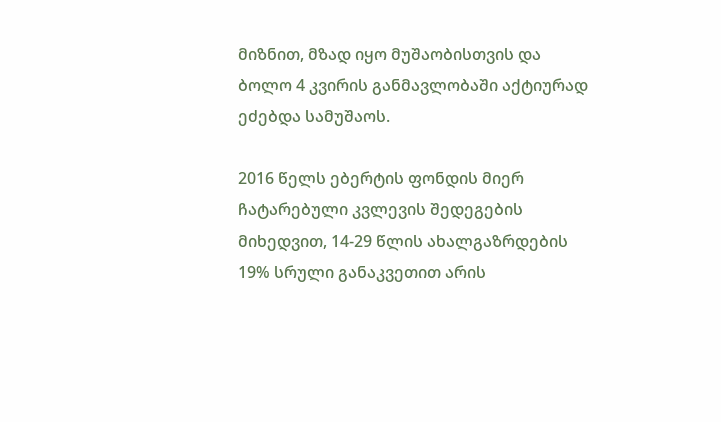მიზნით, მზად იყო მუშაობისთვის და ბოლო 4 კვირის განმავლობაში აქტიურად ეძებდა სამუშაოს.

2016 წელს ებერტის ფონდის მიერ ჩატარებული კვლევის შედეგების მიხედვით, 14-29 წლის ახალგაზრდების 19% სრული განაკვეთით არის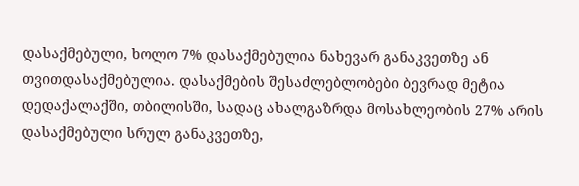დასაქმებული, ხოლო 7% დასაქმებულია ნახევარ განაკვეთზე ან თვითდასაქმებულია. დასაქმების შესაძლებლობები ბევრად მეტია დედაქალაქში, თბილისში, სადაც ახალგაზრდა მოსახლეობის 27% არის დასაქმებული სრულ განაკვეთზე,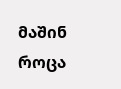მაშინ როცა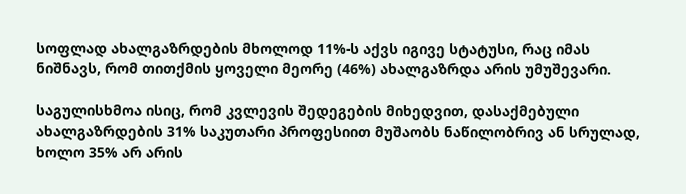სოფლად ახალგაზრდების მხოლოდ 11%-ს აქვს იგივე სტატუსი, რაც იმას ნიშნავს, რომ თითქმის ყოველი მეორე (46%) ახალგაზრდა არის უმუშევარი.

საგულისხმოა ისიც, რომ კვლევის შედეგების მიხედვით, დასაქმებული ახალგაზრდების 31% საკუთარი პროფესიით მუშაობს ნაწილობრივ ან სრულად, ხოლო 35% არ არის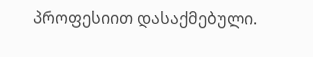პროფესიით დასაქმებული.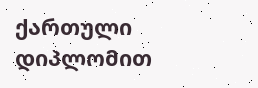ქართული დიპლომით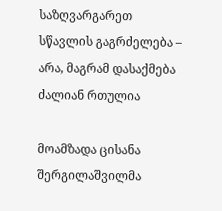საზღვარგარეთ სწავლის გაგრძელება – არა, მაგრამ დასაქმება ძალიან რთულია

მოამზადა ცისანა შერგილაშვილმა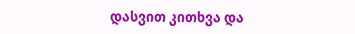დასვით კითხვა და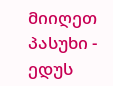მიიღეთ პასუხი - ედუს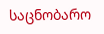საცნობარო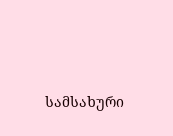სამსახური